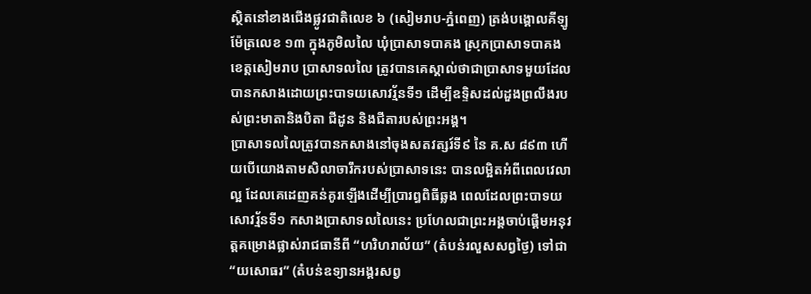ស្ថិតនៅខាងជើងផ្លូវជាតិលេខ ៦ (សៀមរាប-ភ្នំពេញ) ត្រង់បង្គោលគីឡូម៉ែត្រលេខ ១៣ ក្នុងភូមិលលៃ ឃុំប្រាសាទបាគង ស្រុកប្រាសាទបាគង ខេត្តសៀមរាប ប្រាសាទលលៃ ត្រូវបានគេស្គាល់ថាជាប្រាសាទមួយដែលបានកសាងដោយព្រះបាទយសោវរ្ម័នទី១ ដើម្បីឧទ្ទិសដល់ដួងព្រលឹងរបស់ព្រះមាតានិងបិតា ជីដូន និងជីតារបស់ព្រះអង្គ។
ប្រាសាទលលៃត្រូវបានកសាងនៅចុងសតវត្សរ៍ទី៩ នៃ គ.ស ៨៩៣ ហើយបើយោងតាមសិលាចារឹករបស់ប្រាសាទនេះ បានលម្អិតអំពីពេលវេលាល្អ ដែលគេដេញគន់គូរឡើងដើម្បីប្រារព្ធពិធីឆ្លង ពេលដែលព្រះបាទយសោវរ្ម័នទី១ កសាងប្រាសាទលលៃនេះ ប្រហែលជាព្រះអង្គចាប់ផ្តើមអនុវត្តគម្រោងផ្លាស់រាជធានីពី “ហរិហរាល័យ” (តំបន់រលួសសព្វថៃ្ង) ទៅជា “យសោធរ” (តំបន់ឧទ្យានអង្គរសព្វ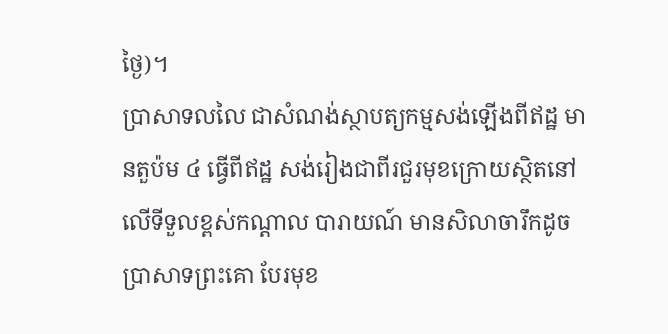ថៃ្ង)។
ប្រាសាទលលៃ ជាសំណង់ស្ថាបត្យកម្មសង់ឡើងពីឥដ្ឋ មានតួប៉ម ៤ ធ្វើពីឥដ្ឋ សង់រៀងជាពីរជួរមុខក្រោយស្ថិតនៅលើទីទួលខ្ពស់កណ្តាល បារាយណ៍ មានសិលាចារឹកដូចប្រាសាទព្រះគោ បែរមុខ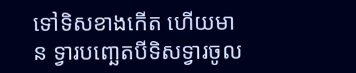ទៅទិសខាងកើត ហើយមាន ទ្វារបពោ្ឆតបីទិសទ្វារចូល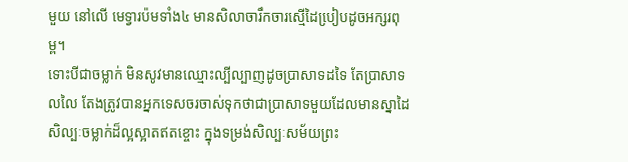មួយ នៅលើ មេទ្វារប៉មទាំង៤ មានសិលាចារឹកចារស្មើដៃបៀ្របដូចអក្សរពុម្ព។
ទោះបីជាចម្លាក់ មិនសូវមានឈ្មោះល្បីល្បាញដូចប្រាសាទដទៃ តែប្រាសាទលលៃ តែងត្រូវបានអ្នកទេសចរចាស់ទុកថាជាប្រាសាទមួយដែលមានស្នាដៃសិល្បៈចម្លាក់ដ៏ល្អស្អាតឥតខ្ចោះ ក្នុងទម្រង់សិល្បៈសម័យព្រះ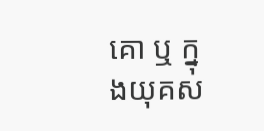គោ ឬ ក្នុងយុគស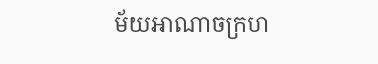ម័យអាណាចក្រហ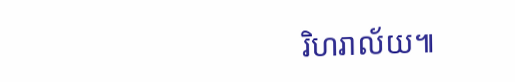រិហរាល័យ៕